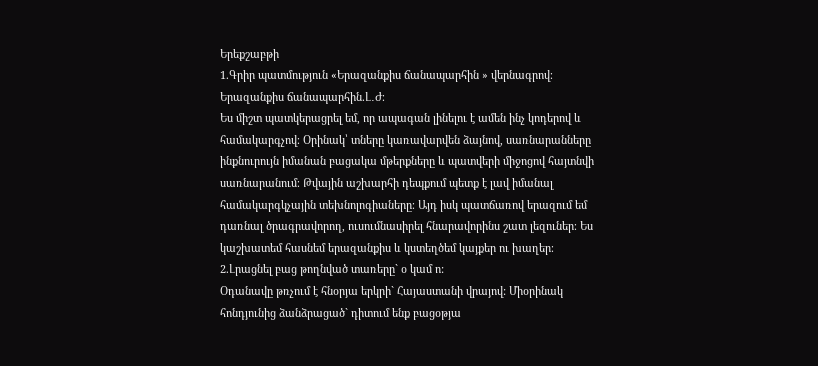Երեքշաբթի
1.Գրիր պատմություն «Երազանքիս ճանապարհին » վերնագրով։
Երազանքիս ճանապարհին.Լ․Ժ։
Ես միշտ պատկերացրել եմ, որ ապագան լինելու է ամեն ինչ կոդերով և համակարգչով։ Օրինակ՝ տները կառավարվեն ձայնով, սառնարանները ինքնուրույն իմանան բացակա մթերքները և պատվերի միջոցով հայտնվի սառնարանում։ Թվային աշխարհի դեպքում պետք է լավ իմանալ համակարգկչային տեխնոլոգիաները։ Այդ իսկ պատճառով երազում եմ դառնալ ծրագրավորող, ուսումնասիրել հնարավորինս շատ լեզուներ։ Ես կաշխատեմ հասնեմ երազանքիս և կստեղծեմ կայքեր ու խաղեր։
2.Լրացնել բաց թողնված տառերը` օ կամ ո:
Օդանավը թռչում է հնօրյա երկրի` Հայաստանի վրայով: Միօրինակ հոնդյունից ձանձրացած` դիտում ենք բացօթյա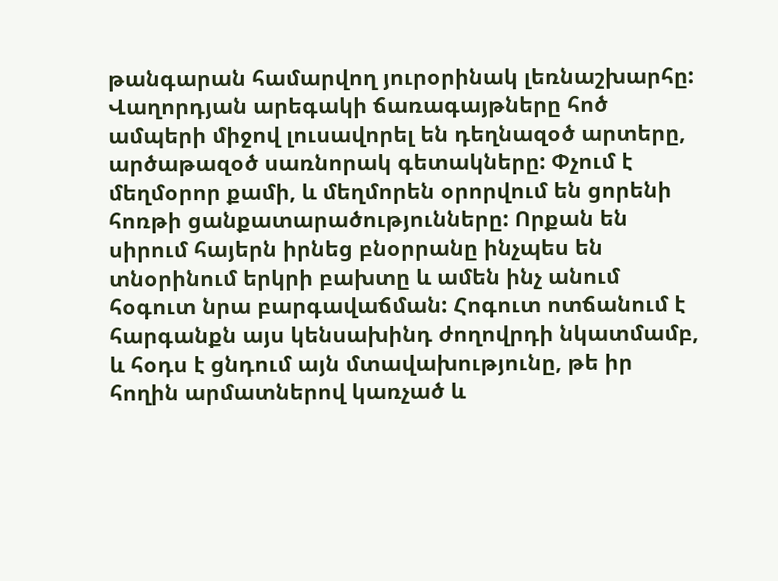թանգարան համարվող յուրօրինակ լեռնաշխարհը: Վաղորդյան արեգակի ճառագայթները հոծ ամպերի միջով լուսավորել են դեղնազօծ արտերը, արծաթազօծ սառնորակ գետակները: Փչում է մեղմօրոր քամի, և մեղմորեն օրորվում են ցորենի հոռթի ցանքատարածությունները: Որքան են սիրում հայերն իրնեց բնօրրանը ինչպես են տնօրինում երկրի բախտը և ամեն ինչ անում հօգուտ նրա բարգավաճման: Հոգուտ ոտճանում է հարգանքն այս կենսախինդ ժողովրդի նկատմամբ, և հօդս է ցնդում այն մտավախությունը, թե իր հողին արմատներով կառչած և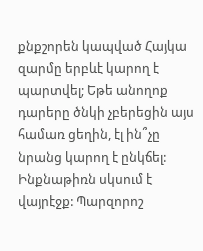քնքշորեն կապված Հայկա զարմը երբևէ կարող է պարտվել; Եթե անողոք դարերը ծնկի չբերեցին այս համառ ցեղին, էլ ին՞չը նրանց կարող է ընկճել: Ինքնաթիռն սկսում է վայրէջք: Պարզորոշ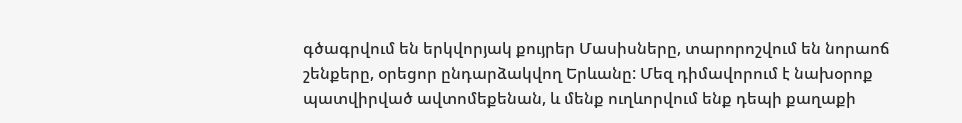գծագրվում են երկվորյակ քույրեր Մասիսները, տարորոշվում են նորաոճ շենքերը, օրեցոր ընդարձակվող Երևանը: Մեզ դիմավորում է նախօրոք պատվիրված ավտոմեքենան, և մենք ուղևորվում ենք դեպի քաղաքի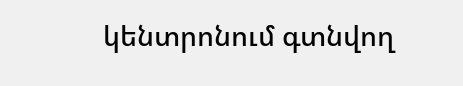կենտրոնում գտնվող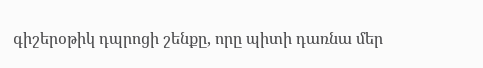գիշերօթիկ դպրոցի շենքը, որը պիտի դառնա մեր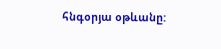հնգօրյա օթևանը: